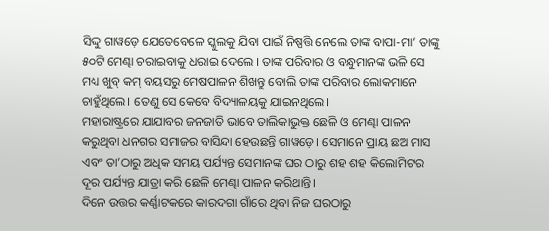ସିଦ୍ଦୁ ଗାୱଡ଼େ ଯେତେବେଳେ ସ୍କୁଲକୁ ଯିବା ପାଇଁ ନିଷ୍ପତ୍ତି ନେଲେ ତାଙ୍କ ବାପା-ମା’ ତାଙ୍କୁ ୫୦ଟି ମେଣ୍ଢା ଚରାଇବାକୁ ଧରାଇ ଦେଲେ । ତାଙ୍କ ପରିବାର ଓ ବନ୍ଧୁମାନଙ୍କ ଭଳି ସେ ମଧ୍ୟ ଖୁବ୍ କମ୍ ବୟସରୁ ମେଷପାଳନ ଶିଖନ୍ତୁ ବୋଲି ତାଙ୍କ ପରିବାର ଲୋକମାନେ ଚାହୁଁଥିଲେ। ତେଣୁ ସେ କେବେ ବିଦ୍ୟାଳୟକୁ ଯାଇନଥିଲେ।
ମହାରାଷ୍ଟ୍ରରେ ଯାଯାବର ଜନଜାତି ଭାବେ ତାଲିକାଭୁକ୍ତ ଛେଳି ଓ ମେଣ୍ଢା ପାଳନ କରୁଥିବା ଧନଗର ସମାଜର ବାସିନ୍ଦା ହେଉଛନ୍ତି ଗାୱଡ଼େ। ସେମାନେ ପ୍ରାୟ ଛଅ ମାସ ଏବଂ ତା’ଠାରୁ ଅଧିକ ସମୟ ପର୍ଯ୍ୟନ୍ତ ସେମାନଙ୍କ ଘର ଠାରୁ ଶହ ଶହ କିଲୋମିଟର ଦୂର ପର୍ଯ୍ୟନ୍ତ ଯାତ୍ରା କରି ଛେଳି ମେଣ୍ଢା ପାଳନ କରିଥାନ୍ତି।
ଦିନେ ଉତ୍ତର କର୍ଣ୍ଣାଟକରେ କାରଦଗା ଗାଁରେ ଥିବା ନିଜ ଘରଠାରୁ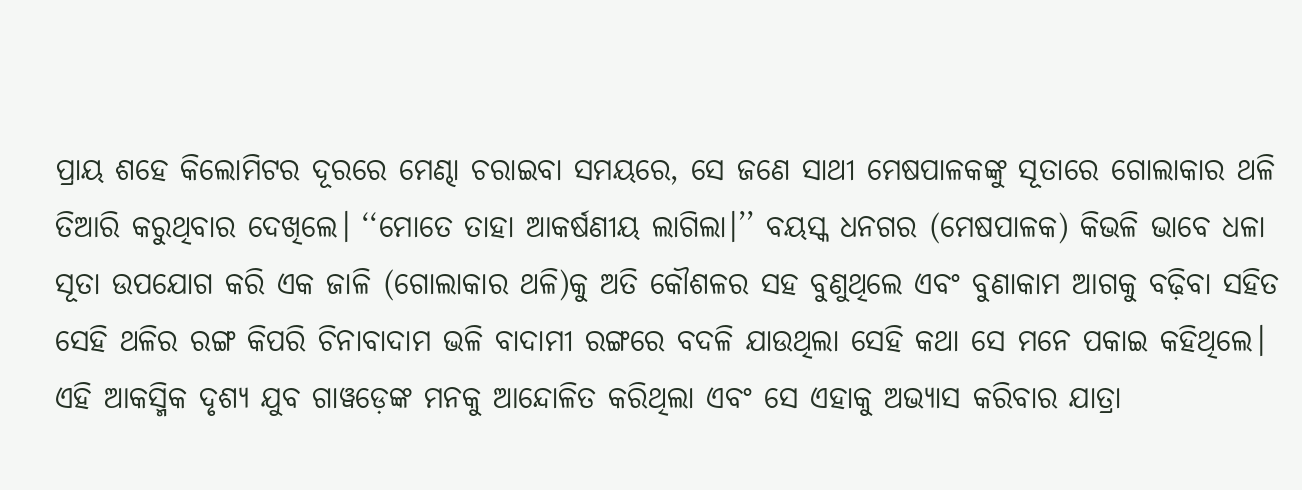ପ୍ରାୟ ଶହେ କିଲୋମିଟର ଦୂରରେ ମେଣ୍ଢା ଚରାଇବା ସମୟରେ, ସେ ଜଣେ ସାଥୀ ମେଷପାଳକଙ୍କୁ ସୂତାରେ ଗୋଲାକାର ଥଳି ତିଆରି କରୁଥିବାର ଦେଖିଲେ। ‘‘ମୋତେ ତାହା ଆକର୍ଷଣୀୟ ଲାଗିଲା।’’ ବୟସ୍କ ଧନଗର (ମେଷପାଳକ) କିଭଳି ଭାବେ ଧଳା ସୂତା ଉପଯୋଗ କରି ଏକ ଜାଳି (ଗୋଲାକାର ଥଳି)କୁ ଅତି କୌଶଳର ସହ ବୁଣୁଥିଲେ ଏବଂ ବୁଣାକାମ ଆଗକୁ ବଢ଼ିବା ସହିତ ସେହି ଥଳିର ରଙ୍ଗ କିପରି ଚିନାବାଦାମ ଭଳି ବାଦାମୀ ରଙ୍ଗରେ ବଦଳି ଯାଉଥିଲା ସେହି କଥା ସେ ମନେ ପକାଇ କହିଥିଲେ।
ଏହି ଆକସ୍ମିକ ଦୃଶ୍ୟ ଯୁବ ଗାୱଡ଼େଙ୍କ ମନକୁ ଆନ୍ଦୋଳିତ କରିଥିଲା ଏବଂ ସେ ଏହାକୁ ଅଭ୍ୟାସ କରିବାର ଯାତ୍ରା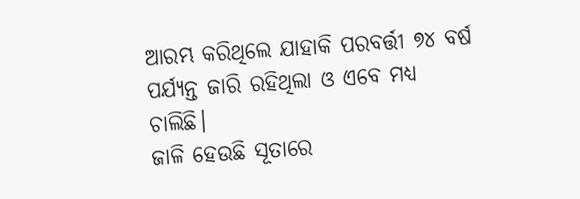ଆରମ୍ଭ କରିଥିଲେ ଯାହାକି ପରବର୍ତ୍ତୀ ୭୪ ବର୍ଷ ପର୍ଯ୍ୟନ୍ତ ଜାରି ରହିଥିଲା ଓ ଏବେ ମଧ୍ୟ ଚାଲିଛି।
ଜାଳି ହେଉଛି ସୂତାରେ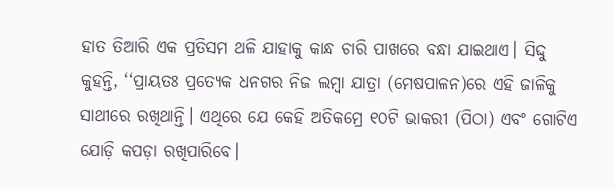ହାତ ତିଆରି ଏକ ପ୍ରତିସମ ଥଳି ଯାହାକୁ କାନ୍ଧ ଚାରି ପାଖରେ ବନ୍ଧା ଯାଇଥାଏ। ସିଦ୍ଦୁ କୁହନ୍ତି, ‘‘ପ୍ରାୟତଃ ପ୍ରତ୍ୟେକ ଧନଗର ନିଜ ଲମ୍ବା ଯାତ୍ରା (ମେଷପାଳନ)ରେ ଏହି ଜାଳିକୁ ସାଥୀରେ ରଖିଥାନ୍ତି। ଏଥିରେ ଯେ କେହି ଅତିକମ୍ରେ ୧୦ଟି ଭାକରୀ (ପିଠା) ଏବଂ ଗୋଟିଏ ଯୋଡ଼ି କପଡ଼ା ରଖିପାରିବେ।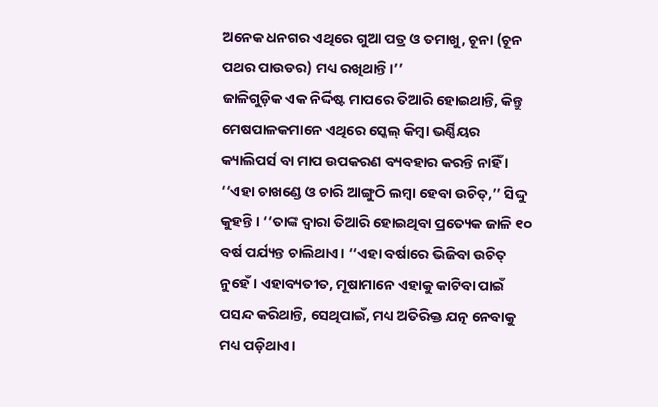ଅନେକ ଧନଗର ଏଥିରେ ଗୁଆ ପତ୍ର ଓ ତମାଖୁ, ଚୂନା (ଚୂନ ପଥର ପାଉଡର) ମଧ୍ୟ ରଖିଥାନ୍ତି।’’
ଜାଳିଗୁଡ଼ିକ ଏକ ନିର୍ଦ୍ଦିଷ୍ଟ ମାପରେ ତିଆରି ହୋଇଥାନ୍ତି, କିନ୍ତୁ ମେଷପାଳକମାନେ ଏଥିରେ ସ୍କେଲ୍ କିମ୍ବା ଭର୍ଣ୍ଣିୟର କ୍ୟାଲିପର୍ସ ବା ମାପ ଉପକରଣ ବ୍ୟବହାର କରନ୍ତି ନାହିଁ । ‘‘ଏହା ଚାଖଣ୍ଡେ ଓ ଚାରି ଆଙ୍ଗୁଠି ଲମ୍ବା ହେବା ଉଚିତ୍,’’ ସିଦ୍ଦୁ କୁହନ୍ତି । ‘‘ତାଙ୍କ ଦ୍ୱାରା ତିଆରି ହୋଇଥିବା ପ୍ରତ୍ୟେକ ଜାଳି ୧୦ ବର୍ଷ ପର୍ଯ୍ୟନ୍ତ ଚାଲିଥାଏ। ‘‘ଏହା ବର୍ଷାରେ ଭିଜିବା ଉଚିତ୍ ନୁହେଁ । ଏହାବ୍ୟତୀତ, ମୂଷାମାନେ ଏହାକୁ କାଟିବା ପାଇଁ ପସନ୍ଦ କରିଥାନ୍ତି, ସେଥିପାଇଁ, ମଧ୍ୟ ଅତିରିକ୍ତ ଯତ୍ନ ନେବାକୁ ମଧ୍ୟ ପଡ଼ିଥାଏ।